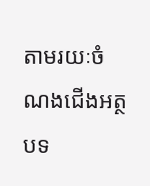តាមរយៈចំណងជើងអត្ថបទ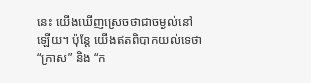នេះ យើងឃើញស្រេចថាជាចម្ងល់នៅឡើយ។ ប៉ុន្តែ យើងឥតពិបាកយល់ទេថា “ក្រាស” និង “ក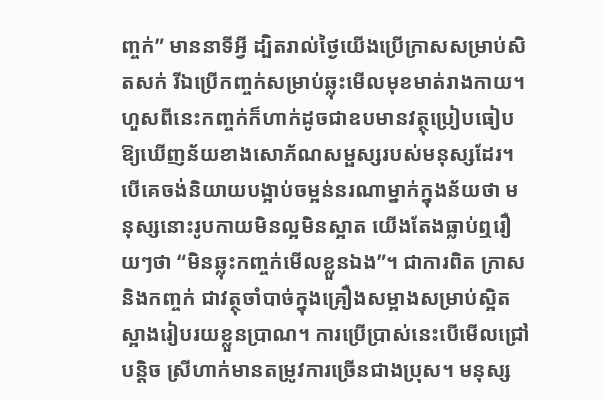ញ្ចក់” មាននាទីអ្វី ដ្បិតរាល់ថ្ងៃយើងប្រើក្រាសសម្រាប់សិតសក់ រីឯប្រើកញ្ចក់សម្រាប់ឆ្លុះមើលមុខមាត់រាងកាយ។ ហួសពីនេះកញ្ចក់ក៏ហាក់ដូចជាឧបមានវត្ថុប្រៀបធៀបឱ្យឃើញន័យខាងសោភ័ណសម្ផស្សរបស់មនុស្សដែរ។ បើគេចង់និយាយបង្អាប់ចម្អន់នរណាម្នាក់ក្នុងន័យថា មនុស្សនោះរូបកាយមិនល្អមិនស្អាត យើងតែងធ្លាប់ឮរឿយៗថា “មិនឆ្លុះកញ្ចក់មើលខ្លួនឯង”។ ជាការពិត ក្រាសនិងកញ្ចក់ ជាវត្ថុចាំបាច់ក្នុងគ្រឿងសម្អាងសម្រាប់ស្អិតស្អាងរៀបរយខ្លួនប្រាណ។ ការប្រើប្រាស់នេះបើមើលជ្រៅបន្តិច ស្រីហាក់មានតម្រូវការច្រើនជាងប្រុស។ មនុស្ស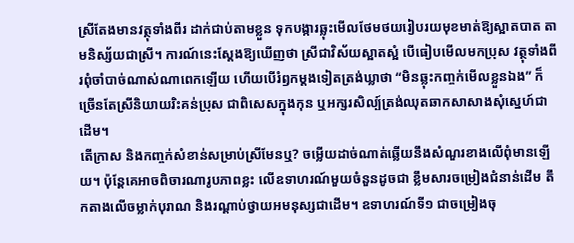ស្រីតែងមានវត្ថុទាំងពីរ ដាក់ជាប់តាមខ្លួន ទុកបង្ការឆ្លុះមើលថែមថយរៀបរយមុខមាត់ឱ្យស្អាតបាត តាមនិស្ស័យជាស្រី។ ការណ៍នេះស្តែងឱ្យឃើញថា ស្រីជាវិស័យស្អាតស្អំ បើធៀបមើលមកប្រុស វត្ថុទាំងពីរពុំចាំបាច់ណាស់ណាពេកឡើយ ហើយបើរំឭកម្តងទៀតត្រង់ឃ្លាថា “មិនឆ្លុះកញ្ចក់មើលខ្លួនឯង” ក៏ច្រើនតែស្រីនិយាយរិះគន់ប្រុស ជាពិសេសក្នុងកុន ឬអក្សរសិល្ប៍ត្រង់ឈុតឆាកសាសាងសុំស្នេហ៍ជាដើម។
តើក្រាស និងកញ្ចក់សំខាន់សម្រាប់ស្រីមែនឬ? ចម្លើយដាច់ណាត់ឆ្លើយនឹងសំណួរខាងលើពុំមានឡើយ។ ប៉ុន្តែគេអាចពិចារណារូបភាពខ្លះ លើឧទាហរណ៍មួយចំនួនដូចជា ខ្លឹមសារចម្រៀងជំនាន់ដើម តឹកតាងលើចម្លាក់បុរាណ និងរណ្តាប់ថ្វាយអមនុស្សជាដើម។ ឧទាហរណ៍ទី១ ជាចម្រៀងចុ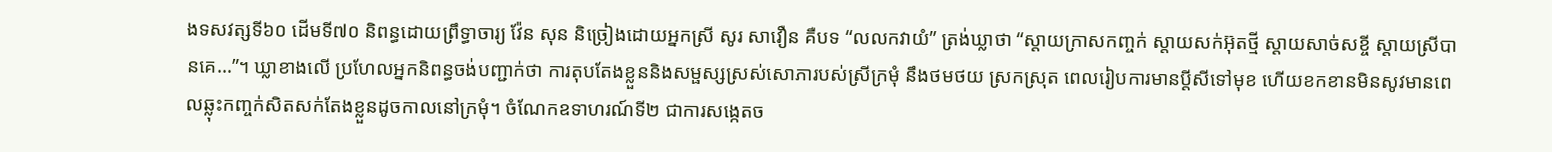ងទសវត្សទី៦០ ដើមទី៧០ និពន្ធដោយព្រឹទ្ធាចារ្យ វ៉ែន សុន និច្រៀងដោយអ្នកស្រី សូរ សាវឿន គឺបទ “លលកវាយំ” ត្រង់ឃ្លាថា “ស្តាយក្រាសកញ្ចក់ ស្តាយសក់អ៊ុតថ្មី ស្តាយសាច់សខ្ចី ស្តាយស្រីបានគេ…”។ ឃ្លាខាងលើ ប្រហែលអ្នកនិពន្ធចង់បញ្ជាក់ថា ការតុបតែងខ្លួននិងសម្ផស្សស្រស់សោភារបស់ស្រីក្រមុំ នឹងថមថយ ស្រកស្រុត ពេលរៀបការមានប្តីសីទៅមុខ ហើយខកខានមិនសូវមានពេលឆ្លុះកញ្ចក់សិតសក់តែងខ្លួនដូចកាលនៅក្រមុំ។ ចំណែកឧទាហរណ៍ទី២ ជាការសង្កេតច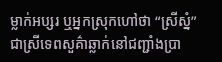ម្លាក់អប្សរ ឬអ្នកស្រុកហៅថា “ស្រីស្នំ” ជាស្រីទេពសួគ៌ាឆ្លាក់នៅជញ្ជាំងប្រា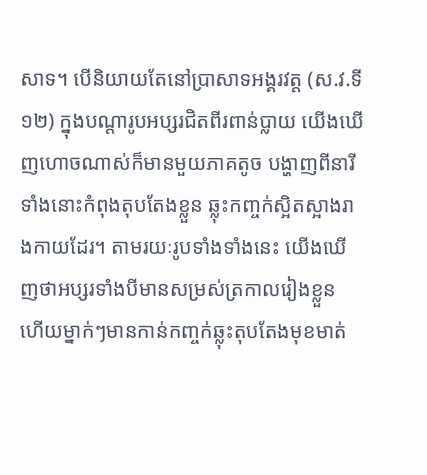សាទ។ បើនិយាយតែនៅប្រាសាទអង្គរវត្ត (ស.វ.ទី១២) ក្នុងបណ្តារូបអប្សរជិតពីរពាន់ប្លាយ យើងឃើញហោចណាស់ក៏មានមួយភាគតូច បង្ហាញពីនារីទាំងនោះកំពុងតុបតែងខ្លួន ឆ្លុះកញ្ចក់ស្អិតស្អាងរាងកាយដែរ។ តាមរយៈរូបទាំងទាំងនេះ យើងឃើញថាអប្សរទាំងបីមានសម្រស់ត្រកាលរៀងខ្លួន ហើយម្នាក់ៗមានកាន់កញ្ចក់ឆ្លុះតុបតែងមុខមាត់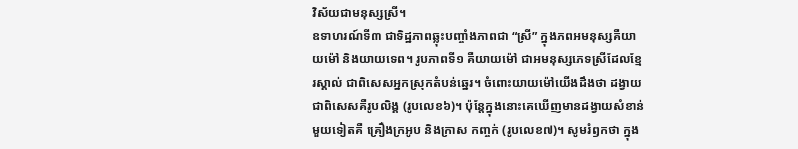វិស័យជាមនុស្សស្រី។
ឧទាហរណ៍ទី៣ ជាទិដ្ឋភាពឆ្លុះបញ្ចាំងភាពជា “ស្រី” ក្នុងភពអមនុស្សគឺយាយម៉ៅ និងយាយទេព។ រូបភាពទី១ គឺយាយម៉ៅ ជាអមនុស្សភេទស្រីដែលខ្មែរស្គាល់ ជាពិសេសអ្នកស្រុកតំបន់ឆ្នេរ។ ចំពោះយាយម៉ៅយើងដឹងថា ដង្វាយជាពិសេសគឺរូបលិង្គ (រូបលេខ៦)។ ប៉ុន្តែក្នុងនោះគេឃើញមានដង្វាយសំខាន់មួយទៀតគឺ គ្រឿងក្រអូប និងក្រាស កញ្ចក់ (រូបលេខ៧)។ សូមរំឭកថា ក្នុង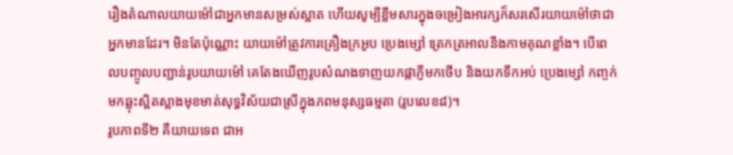រឿងតំណាលយាយម៉ៅជាអ្នកមានសម្រស់ស្អាត ហើយសូម្បីខ្លឹមសារក្នុងចម្រៀងអារក្សក៏សរសើរយាយម៉ៅថាជាអ្នកមានដែរ។ មិនតែប៉ុណ្ណោះ យាយម៉ៅត្រូវការគ្រឿងក្រអូប ប្រេងម្សៅ ត្រេកត្រអាលនឹងកាមគុណខ្លាំង។ បើពេលបញ្ចូលបញ្ជាន់រូបយាយម៉ៅ គេតែងឃើញរូបសំណងទាញយកផ្កាភ្ញីមកថើប និងយកទឹកអប់ ប្រេងម្សៅ កញ្ចក់មកឆ្លុះស្អិតស្អាងមុខមាត់សុទ្ធវិស័យជាស្រីក្នុងភពមនុស្សធម្មតា (រូបលេខ៨)។
រូបភាពទី២ គឺយាយទេព ជាអ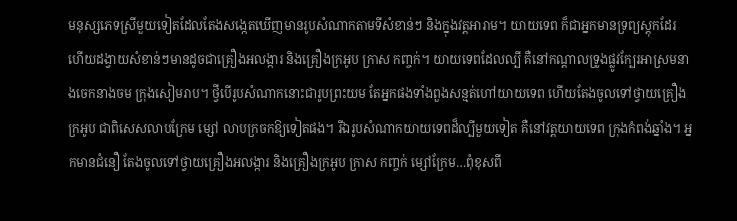មនុស្សភេទស្រីមួយទៀតដែលតែងសង្កេតឃើញមានរូបសំណាកតាមទីសំខាន់ៗ និងក្នុងវត្តអារាម។ យាយទេព ក៏ជាអ្នកមានទ្រព្យស្តុកដែរ ហើយដង្វាយសំខាន់ៗមានដូចជាគ្រឿងអលង្ការ និងគ្រឿងក្រអូប ក្រាស កញ្ចក់។ យាយទេពដែលល្បី គឺនៅកណ្តាលទ្រូងផ្លូវក្បែរអាស្រមនាងចេកនាងចម ក្រុងសៀមរាប។ ថ្វីបើរូបសំណាកនោះជារូបព្រះយម តែអ្នកផងទាំងពួងសន្មត់ហៅយាយទេព ហើយតែងចូលទៅថ្វាយគ្រឿងក្រអូប ជាពិសេសលាបក្រែម ម្សៅ លាបក្រចកឱ្យទៀតផង។ រីឯរូបសំណាកយាយទេពដ៏ល្បីមួយទៀត គឺនៅវត្តយាយទេព ក្រុងកំពង់ឆ្នាំង។ អ្នកមានជំនឿ តែងចូលទៅថ្វាយគ្រឿងអលង្ការ និងគ្រឿងក្រអូប ក្រាស កញ្ចក់ ម្សៅក្រែម…ពុំខុសពី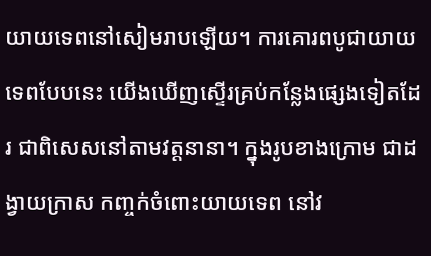យាយទេពនៅសៀមរាបឡើយ។ ការគោរពបូជាយាយទេពបែបនេះ យើងឃើញស្ទើរគ្រប់កន្លែងផ្សេងទៀតដែរ ជាពិសេសនៅតាមវត្តនានា។ ក្នុងរូបខាងក្រោម ជាដង្វាយក្រាស កញ្ចក់ចំពោះយាយទេព នៅវ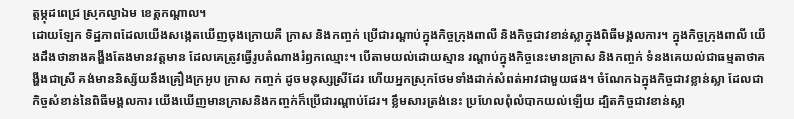ត្តម្កុដពេជ្រ ស្រុកល្វាឯម ខេត្តកណ្តាល។
ដោយឡែក ទិដ្ឋភាពដែលយើងសង្កេតឃើញចុងក្រោយគឺ ក្រាស និងកញ្ចក់ ប្រើជារណ្តាប់ក្នុងកិច្ចក្រុងពាលី និងកិច្ចជាវខាន់ស្លាក្នុងពិធីមង្គលការ។ ក្នុងកិច្ចក្រុងពាលី យើងដឹងថានាងគង្ហីងតែងមានវត្តមាន ដែលគេត្រូវធ្វើរូបតំណាងរំឭកឈ្មោះ។ បើតាមយល់ដោយស្មាន រណ្តាប់ក្នុងកិច្ចនេះមានក្រាស និងកញ្ចក់ ទំនងគេយល់ជាធម្មតាថាគង្ហីងជាស្រី គង់មាននិស្ស័យនឹងគ្រឿងក្រអូប ក្រាស កញ្ចក់ ដូចមនុស្សស្រីដែរ ហើយអ្នកស្រុកថែមទាំងដាក់សំពត់អាវជាមួយផង។ ចំណែកឯក្នុងកិច្ចជាវខ្លាន់ស្លា ដែលជាកិច្ចសំខាន់នៃពិធីមង្គលការ យើងឃើញមានក្រាសនិងកញ្ចក់ក៏ប្រើជារណ្តាប់ដែរ។ ខ្លឹមសារត្រង់នេះ ប្រហែលពុំលំបាកយល់ឡើយ ដ្បិតកិច្ចជាវខាន់ស្លា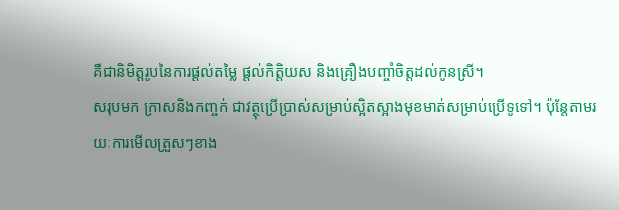គឺជានិមិត្តរូបនៃការផ្តល់តម្លៃ ផ្តល់កិត្តិយស និងគ្រឿងបញ្ចាំចិត្តដល់កូនស្រី។
សរុបមក ក្រាសនិងកញ្ចក់ ជាវត្ថុប្រើប្រាស់សម្រាប់ស្អិតស្អាងមុខមាត់សម្រាប់ប្រើទូទៅ។ ប៉ុន្តែតាមរយៈការមើលត្រួសៗខាង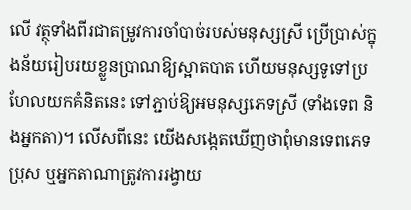លើ វត្ថុទាំងពីរជាតម្រូវការចាំបាច់របស់មនុស្សស្រី ប្រើប្រាស់ក្នុងន័យរៀបរយខ្លួនប្រាណឱ្យស្អាតបាត ហើយមនុស្សទូទៅប្រហែលយកគំនិតនេះ ទៅភ្ជាប់ឱ្យអមនុស្សភេទស្រី (ទាំងទេព និងអ្នកតា)។ លើសពីនេះ យើងសង្កេតឃើញថាពុំមានទេពភេទប្រុស ឬអ្នកតាណាត្រូវការរង្វាយ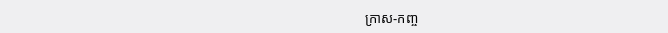ក្រាស-កញ្ច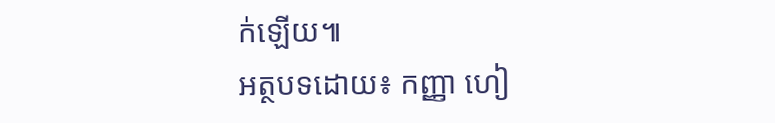ក់ឡើយ៕
អត្ថបទដោយ៖ កញ្ញា ហៀ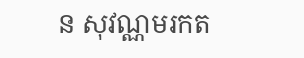ន សុវណ្ណមរកត